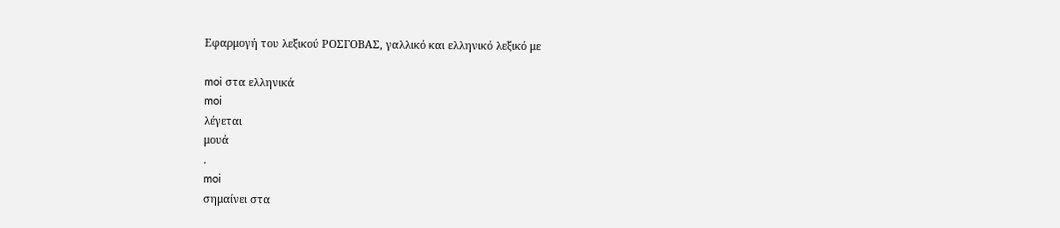Εφαρμογή του λεξικού ΡΟΣΓΟΒΑΣ, γαλλικό και ελληνικό λεξικό με

moi στα ελληνικά
moi
λέγεται
μουά
.
moi
σημαίνει στα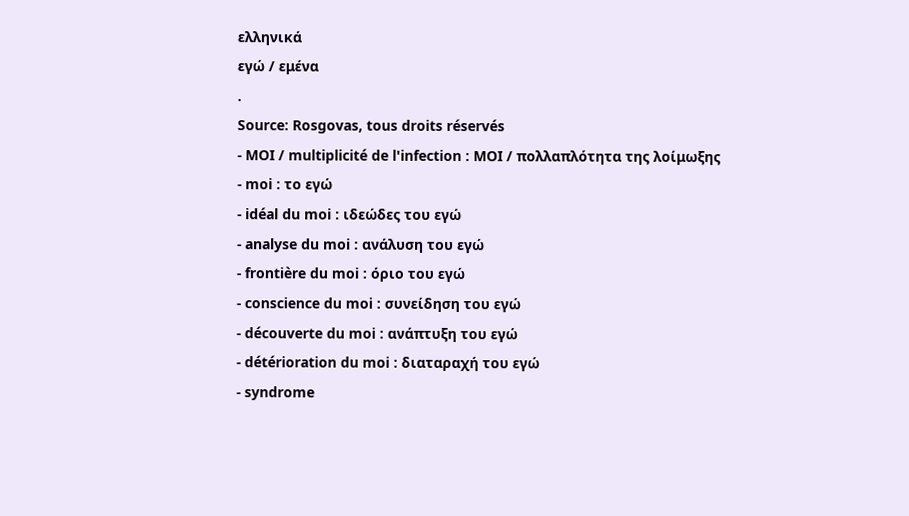ελληνικά
εγώ / εμένα
.
Source: Rosgovas, tous droits réservés
- MOI / multiplicité de l'infection : MOI / πολλαπλότητα της λοίμωξης
- moi : το εγώ
- idéal du moi : ιδεώδες του εγώ
- analyse du moi : ανάλυση του εγώ
- frontière du moi : όριο του εγώ
- conscience du moi : συνείδηση του εγώ
- découverte du moi : ανάπτυξη του εγώ
- détérioration du moi : διαταραχή του εγώ
- syndrome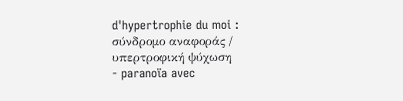d'hypertrophie du moi : σύνδρομο αναφοράς / υπερτροφική ψύχωση
- paranoïa avec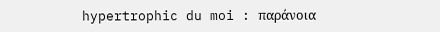hypertrophic du moi : παράνοια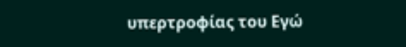υπερτροφίας του Εγώ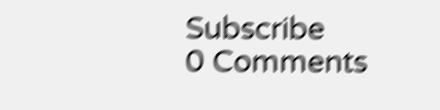Subscribe
0 Comments